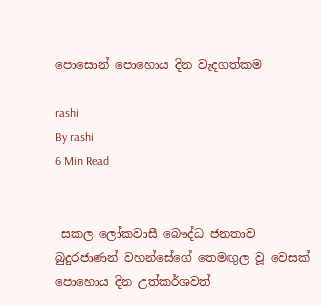පොසොන් පොහොය දින වැදගත්කම

rashi
By rashi
6 Min Read


 සකල ලෝකවාසී බෞද්ධ ජනතාව බුදුරජාණන් වහන්සේගේ තෙමඟුල වූ වෙසක් පොහොය දින උත්කර්ශවත්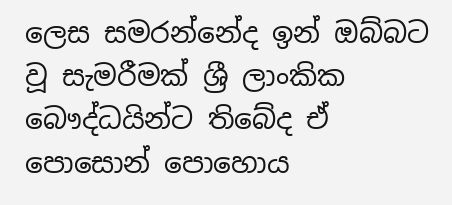ලෙස සමරන්නේද ඉන් ඔබ්බට වූ සැමරීමක් ශ්‍රී ලාංකික බෞද්ධයින්ට තිබේද ඒ පොසොන් පොහොය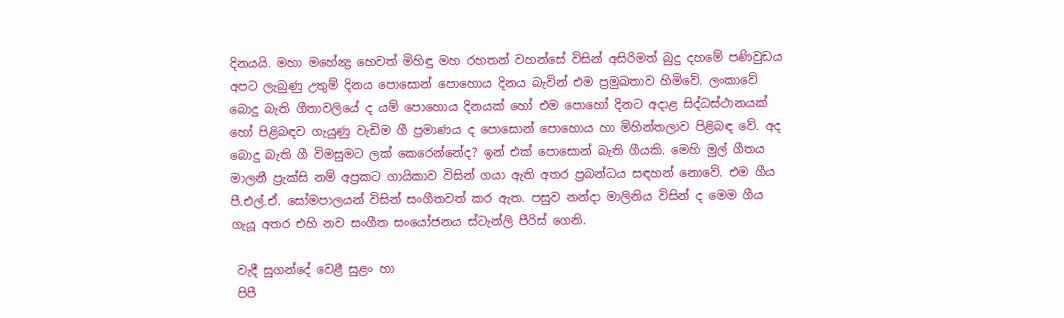දිනයයි. මහා මහේන්‍ද්‍ර හෙවත් මිහිඳු මහ රහතන් වහන්සේ විසින් අසිරිමත් බුදු දහමේ පණිවුඩය අපට ලැබුණු උතුම් දිනය පොසොන් පොහොය දිනය බැවින් එම ප්‍රමුඛතාව හිමිවේ. ලංකාවේ බොදු බැති ගීතාවලියේ ද යම් පොහොය දිනයක් හෝ එම පොහෝ දිනට අදාළ සිද්ධස්ථානයක් හෝ පිළිබඳව ගැයුණු වැඩිම ගී ප්‍රමාණය ද පොසොන් පොහොය හා මිහින්තලාව පිළිබඳ වේ. අද බොදු බැති ගී විමසුමට ලක් කෙරෙන්නේද? ඉන් එක් පොසොන් බැති ගීයකි. මෙහි මුල් ගීතය මාලනී ප්‍රැක්සි නම් අප්‍රකට ගායිකාව විසින් ගයා ඇති අතර ප්‍රබන්ධය සඳහන් නොවේ. එම ගීය පී.එල්.ඒ. සෝමපාලයන් විසින් සංගීතවත් කර ඇත. පසුව නන්දා මාලිනිය විසින් ද මෙම ගීය ගැයූ අතර එහි නව සංගීත සංයෝජනය ස්ටැන්ලි පීරිස් ගෙනි.

 වැදී සුගන්දේ වෙළී සුළං හා
 පිපී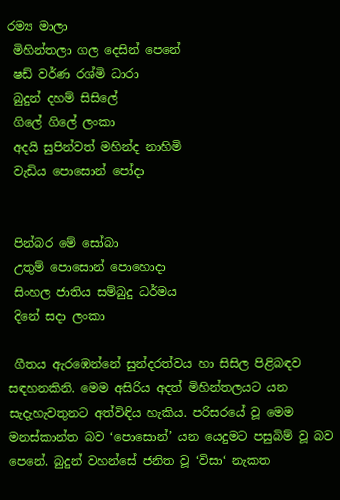රම්‍ය මාලා
 මිහින්තලා ගල දෙසින් පෙනේ
 ෂඩ් වර්ණ රශ්මි ධාරා
 බුදුන් දහම් සිසිලේ
 ගිලේ ගිලේ ලංකා
 අදයි සුපින්වත් මහින්ද නාහිමි
 වැඩිය පොසොන් පෝදා


 පින්බර මේ සෝබා
 උතුම් පොසොන් පොහොදා
 සිංහල ජාතිය සම්බුදු ධර්මය
 දිනේ සදා ලංකා

 ගීතය ඇරඹෙන්නේ සුන්දරත්වය හා සිසිල පිළිබඳව සඳහනකිනි. මෙම අසිරිය අදත් මිහින්තලයට යන සැදැහැවතුනට අත්විඳිය හැකිය. පරිසරයේ වූ මෙම මනස්කාන්ත බව ‘පොසොන්’ යන යෙදුමට පසුබිම් වූ බව පෙනේ. බුදුන් වහන්සේ ජනිත වූ ‘විසා‘ නැකත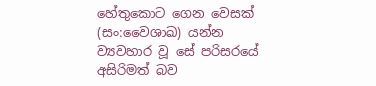හේතුකොට ගෙන වෙසක් (සං:වෛශාඛ) යන්න ව්‍යවහාර වූ සේ පරිසරයේ අසිරිමත් බව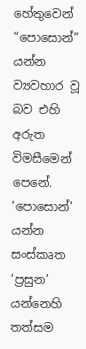හේතුවෙන් “පොසොන්” යන්න ව්‍යවහාර වූ බව එහි අරුත විමසීමෙන් පෙනේ. ‘පොසොන්’ යන්න සංස්කෘත ‘ප්‍රසුන’ යන්නෙහි තත්සම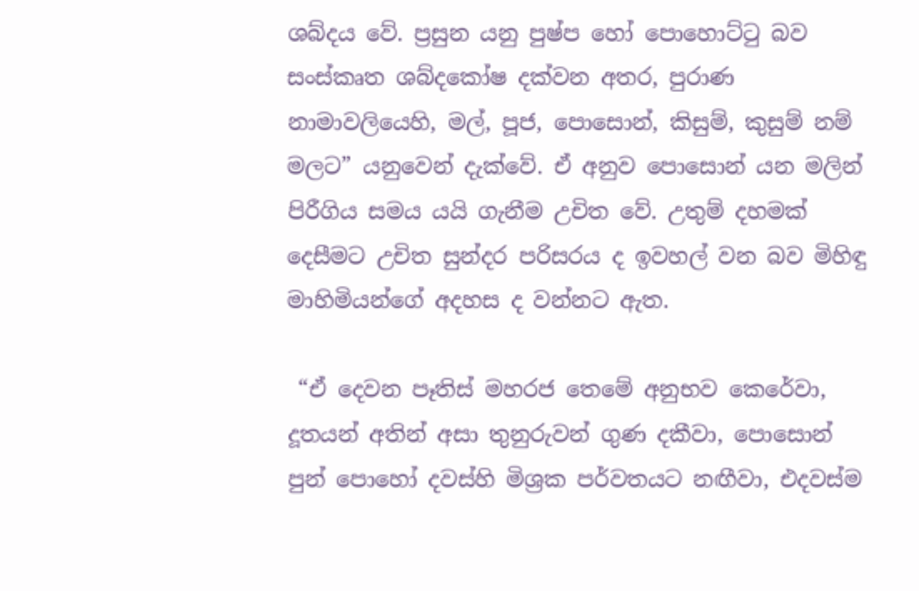ශබ්දය වේ. ප්‍රසුන යනු පුෂ්ප හෝ පොහොට්ටු බව සංස්කෘත ශබ්දකෝෂ දක්වන අතර, පුරාණ නාමාවලියෙහි, මල්, පූජ, පොසොන්, කිසුම්, කුසුම් නම් මලට” යනුවෙන් දැක්වේ. ඒ අනුව පොසොන් යන මලින් පිරීගිය සමය යයි ගැනීම උචිත වේ. උතුම් දහමක් දෙසීමට උචිත සුන්දර පරිසරය ද ඉවහල් වන බව මිහිඳු මාහිමියන්ගේ අදහස ද වන්නට ඇත.

 “ඒ දෙවන පෑතිස් මහරජ තෙමේ අනුභව කෙරේවා, දූතයන් අතින් අසා තුනුරුවන් ගුණ දකීවා, පොසොන් පුන් පොහෝ දවස්හි මිශ්‍රක පර්වතයට නඟීවා, එදවස්ම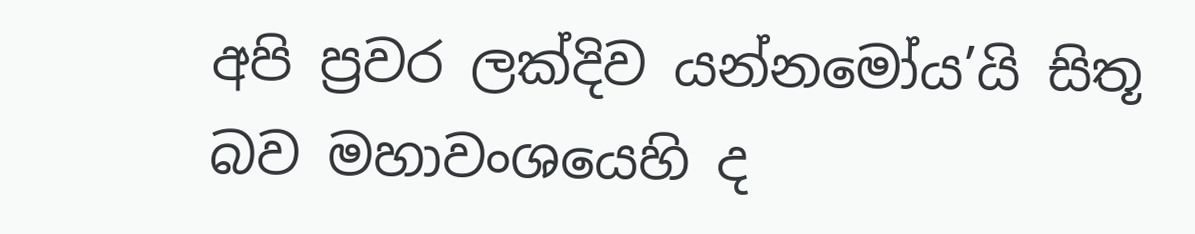අපි ප්‍රවර ලක්දිව යන්නමෝය’යි සිතූ බව මහාවංශයෙහි ද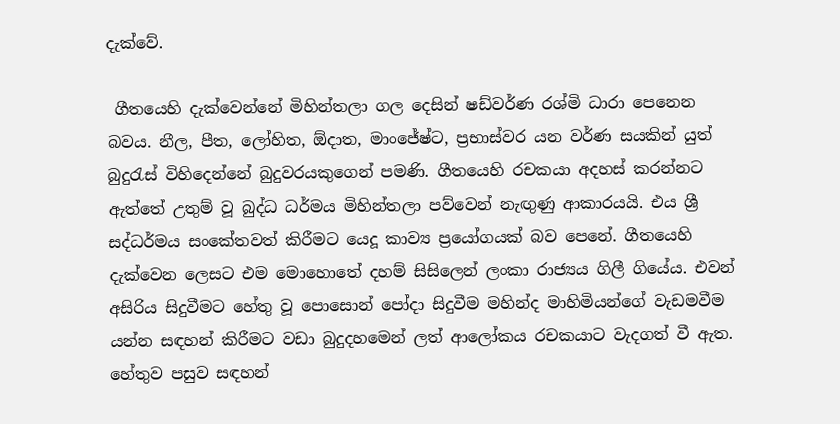දැක්වේ.

 ගීතයෙහි දැක්වෙන්නේ මිහින්තලා ගල දෙසින් ෂඩ්වර්ණ රශ්මි ධාරා පෙනෙන බවය. නීල, පීත, ලෝහිත, ඕදාත, මාංජේෂ්ට, ප්‍රභාස්වර යන වර්ණ සයකින් යුත් බුදුරැස් විහිදෙන්නේ බුදුවරයකුගෙන් පමණි. ගීතයෙහි රචකයා අදහස් කරන්නට ඇත්තේ උතුම් වූ බුද්ධ ධර්මය මිහින්තලා පව්වෙන් නැඟුණු ආකාරයයි. එය ශ්‍රී සද්ධර්මය සංකේතවත් කිරීමට යෙදූ කාව්‍ය ප්‍රයෝගයක් බව පෙනේ. ගීතයෙහි දැක්වෙන ලෙසට එම මොහොතේ දහම් සිසිලෙන් ලංකා රාජ්‍යය ගිලී ගියේය. එවන් අසිරිය සිදුවීමට හේතු වූ පොසොන් පෝදා සිදුවීම මහින්ද මාහිමියන්ගේ වැඩමවීම යන්න සඳහන් කිරීමට වඩා බුදුදහමෙන් ලත් ආලෝකය රචකයාට වැදගත් වී ඇත. හේතුව පසුව සඳහන්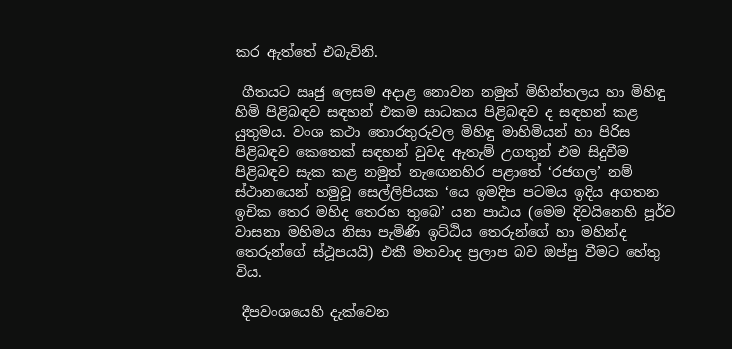කර ඇත්තේ එබැවිනි.

 ගීතයට ඍජු ලෙසම අදාළ නොවන නමුත් මිහින්තලය හා මිහිඳු හිමි පිළිබඳව සඳහන් එකම සාධකය පිළිබඳව ද සඳහන් කළ යුතුමය. වංශ කථා තොරතුරුවල මිහිඳු මාහිමියන් හා පිරිස පිළිබඳව කෙතෙක් සඳහන් වුවද ඇතැම් උගතුන් එම සිදුවීම පිළිබඳව සැක කළ නමුත් නැඟෙනහිර පළාතේ ‘රජගල’ නම් ස්ථානයෙන් හමුවූ සෙල්ලිපියක ‘යෙ ඉමදිප පටමය ඉදිය අගතන ඉචික තෙර මහිද තෙරහ තුබෙ’ යන පාඨය (මෙම දිවයිනෙහි පූර්ව වාසනා මහිමය නිසා පැමිණි ඉට්ඨිය තෙරුන්ගේ හා මහින්ද තෙරුන්ගේ ස්ථූපයයි) එකී මතවාද ප්‍රලාප බව ඔප්පු වීමට හේතු විය.

 දීපවංශයෙහි දැක්වෙන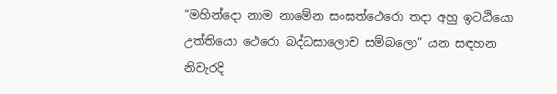“මහින්දො නාම නාමේන සංඝත්ථෙරො තදා අහු ඉටඨියො උත්තියො ථෙරො බද්ධසාලොච සම්බලො” යන සඳහන නිවැරදි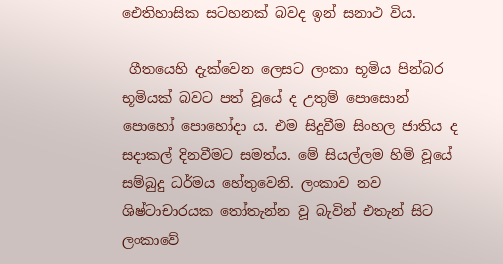ඓතිහාසික සටහනක් බවද ඉන් සනාථ විය.

 ගීතයෙහි දැක්වෙන ලෙසට ලංකා භූමිය පින්බර භූමියක් බවට පත් වූයේ ද උතුම් පොසොන් පොහෝ පොහෝදා ය. එම සිදුවීම සිංහල ජාතිය ද සදාකල් දිනවීමට සමත්ය. මේ සියල්ලම හිමි වූයේ සම්බුදු ධර්මය හේතුවෙනි. ලංකාව නව ශිෂ්ටාචාරයක තෝතැන්න වූ බැවින් එතැන් සිට ලංකාවේ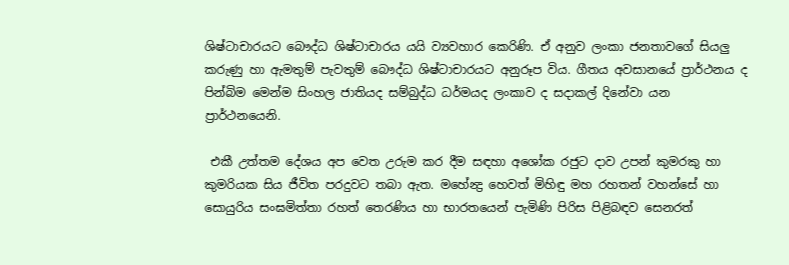ශිෂ්ටාචාරයට බෞද්ධ ශිෂ්ටාචාරය යයි ව්‍යවහාර කෙරිණි. ඒ අනුව ලංකා ජනතාවගේ සියලු කරුණු හා ඇමතුම් පැවතුම් බෞද්ධ ශිෂ්ටාචාරයට අනුරූප විය. ගීතය අවසානයේ ප්‍රාර්ථනය ද පින්බිම මෙන්ම සිංහල ජාතියද සම්බුද්ධ ධර්මයද ලංකාව ද සදාකල් දිනේවා යන ප්‍රාර්ථනයෙනි.

 එකී උත්තම දේශය අප වෙත උරුම කර දීම සඳහා අශෝක රජුට දාව උපන් කුමරකු හා කුමරියක සිය ජීවිත පරදුවට තබා ඇත. මහේන්‍ද්‍ර හෙවත් මිහිඳු මහ රහතන් වහන්සේ හා සොයුරිය සංඝමිත්තා රහත් තෙරණිය හා භාරතයෙන් පැමිණි පිරිස පිළිබඳව සෙනරත්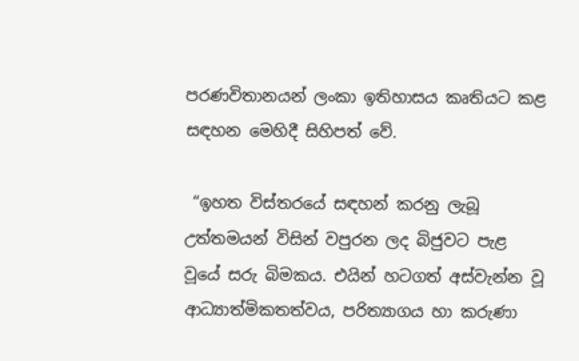පරණවිතානයන් ලංකා ඉතිහාසය කෘතියට කළ සඳහන මෙහිදී සිහිපත් වේ.

 “ඉහත විස්තරයේ සඳහන් කරනු ලැබූ උත්තමයන් විසින් වපුරන ලද බිජුවට පැළ වූයේ සරු බිමකය. එයින් හටගත් අස්වැන්න වූ ආධ්‍යාත්මිකතත්වය, පරිත්‍යාගය හා කරුණා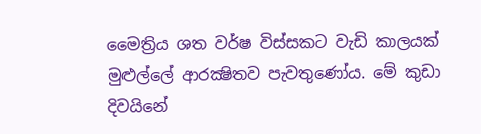මෛත්‍රිය ශත වර්ෂ විස්සකට වැඩි කාලයක් මුළුල්ලේ ආරක්‍ෂිතව පැවතුණෝය. මේ කුඩා දිවයිනේ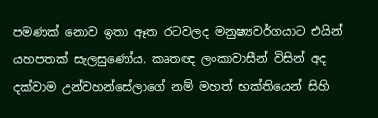පමණක් නොව ඉතා ඈත රටවලද මනුෂ්‍යවර්ගයාට එයින් යහපතක් සැලසුණෝය. කෘතඥ ලංකාවාසීන් විසින් අද දක්වාම උන්වහන්සේලාගේ නම් මහත් භක්තියෙන් සිහි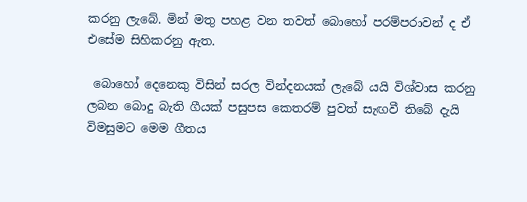කරනු ලැබේ. මින් මතු පහළ වන තවත් බොහෝ පරම්පරාවන් ද ඒ එසේම සිහිකරනු ඇත.

 බොහෝ දෙනෙකු විසින් සරල වින්දනයක් ලැබේ යයි විශ්වාස කරනු ලබන බොදු බැති ගීයක් පසුපස කෙතරම් පුවත් සැඟවී තිබේ දැයි විමසුමට මෙම ගීතය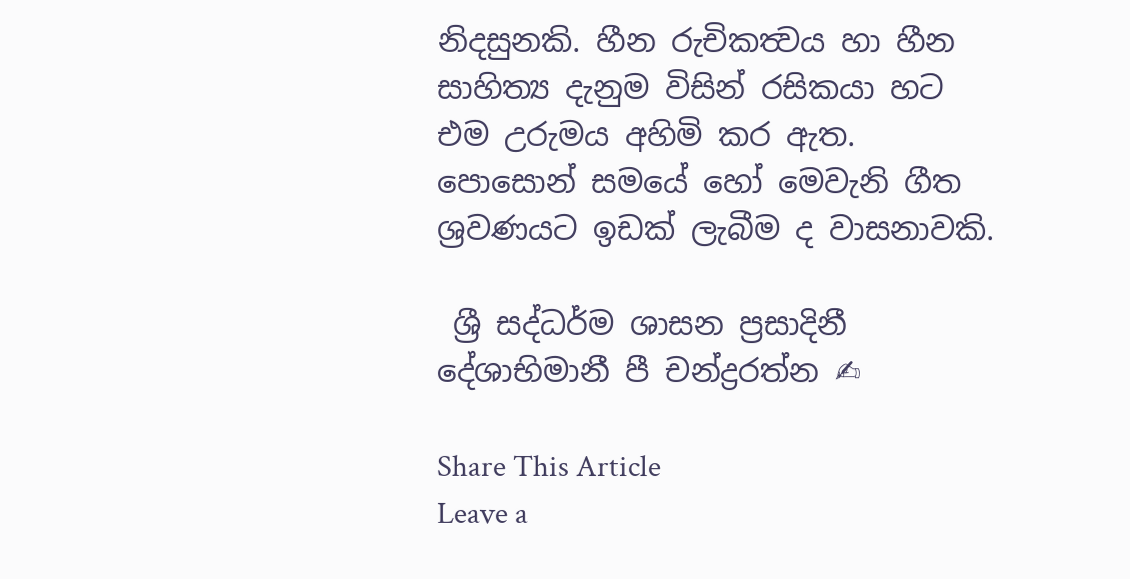නිදසුනකි. හීන රුචිකත්‍වය හා හීන සාහිත්‍ය දැනුම විසින් රසිකයා හට එම උරුමය අහිමි කර ඇත. පොසොන් සමයේ හෝ මෙවැනි ගීත ශ්‍රවණයට ඉඩක් ලැබීම ද වාසනාවකි.

 ශ්‍රී සද්ධර්ම ශාසන ප්‍රසාදිනී දේශාභිමානී පී චන්ද්‍රරත්න ✍

Share This Article
Leave a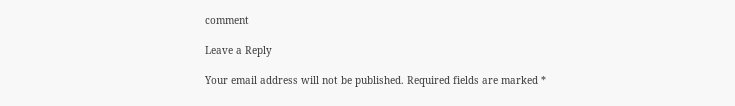comment

Leave a Reply

Your email address will not be published. Required fields are marked *